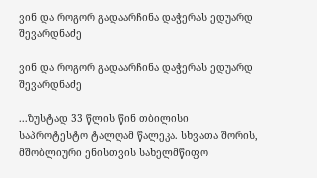ვინ და როგორ გადაარჩინა დაჭერას ედუარდ შევარდნაძე

ვინ და როგორ გადაარჩინა დაჭერას ედუარდ შევარდნაძე

...ზუსტად 33 წლის წინ თბილისი საპროტესტო ტალღამ წალეკა. სხვათა შორის, მშობლიური ენისთვის სახელმწიფო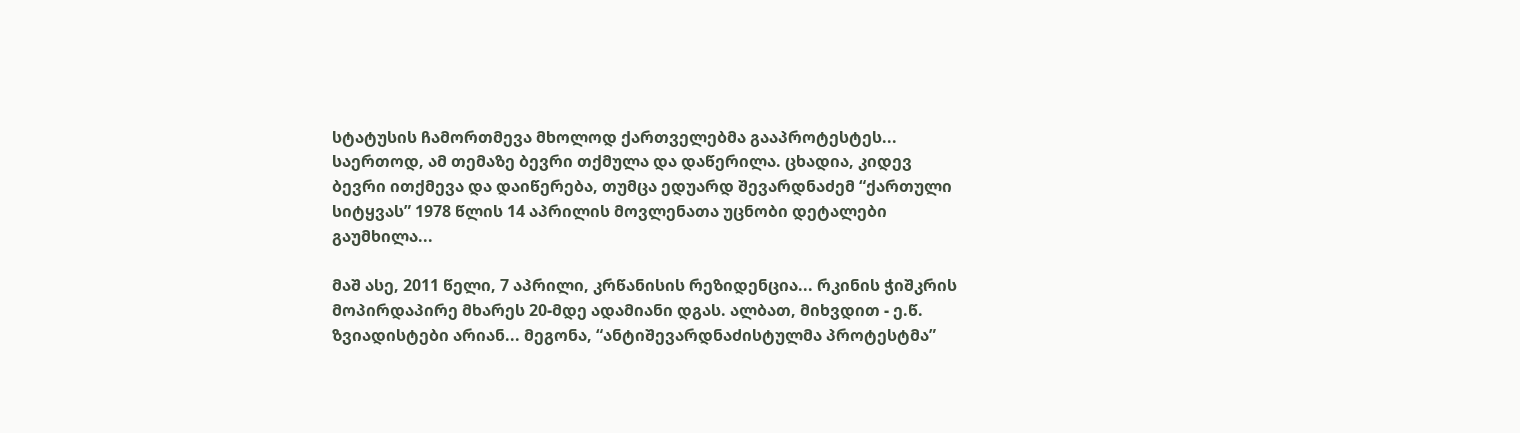სტატუსის ჩამორთმევა მხოლოდ ქართველებმა გააპროტესტეს... საერთოდ, ამ თემაზე ბევრი თქმულა და დაწერილა. ცხადია, კიდევ ბევრი ითქმევა და დაიწერება, თუმცა ედუარდ შევარდნაძემ “ქართული სიტყვას” 1978 წლის 14 აპრილის მოვლენათა უცნობი დეტალები გაუმხილა...

მაშ ასე, 2011 წელი, 7 აპრილი, კრწანისის რეზიდენცია... რკინის ჭიშკრის მოპირდაპირე მხარეს 20-მდე ადამიანი დგას. ალბათ, მიხვდით - ე.წ. ზვიადისტები არიან... მეგონა, “ანტიშევარდნაძისტულმა პროტესტმა”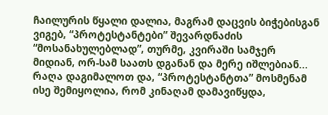ჩაილურის წყალი დალია, მაგრამ დაცვის ბიჭებისგან ვიგებ, “პროტესტანტები” შევარდნაძის “მოსანახულებლად”, თურმე, კვირაში სამჯერ მიდიან, ორ-სამ საათს დგანან და მერე იშლებიან... რაღა დაგიმალოთ და, “პროტესტანტთა” მოსმენამ ისე შემიყოლია, რომ კინაღამ დამავიწყდა,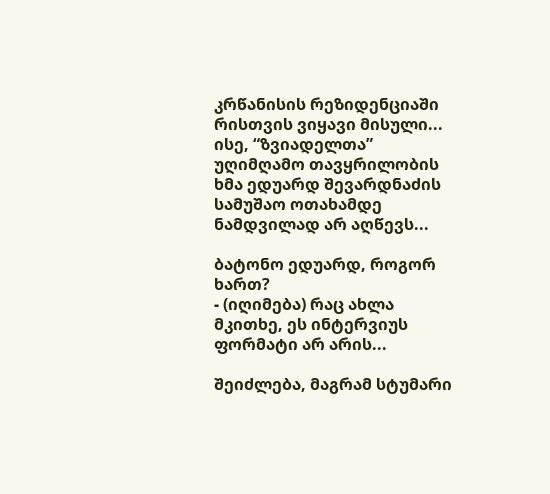კრწანისის რეზიდენციაში რისთვის ვიყავი მისული... ისე, “ზვიადელთა” უღიმღამო თავყრილობის ხმა ედუარდ შევარდნაძის სამუშაო ოთახამდე ნამდვილად არ აღწევს...

ბატონო ედუარდ, როგორ ხართ?
- (იღიმება) რაც ახლა მკითხე, ეს ინტერვიუს ფორმატი არ არის...

შეიძლება, მაგრამ სტუმარი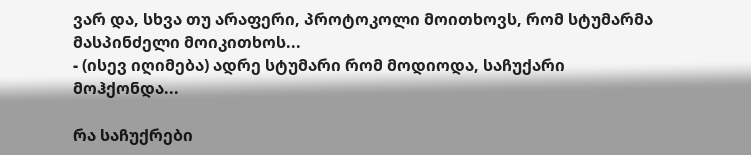ვარ და, სხვა თუ არაფერი, პროტოკოლი მოითხოვს, რომ სტუმარმა მასპინძელი მოიკითხოს...
- (ისევ იღიმება) ადრე სტუმარი რომ მოდიოდა, საჩუქარი მოჰქონდა...

რა საჩუქრები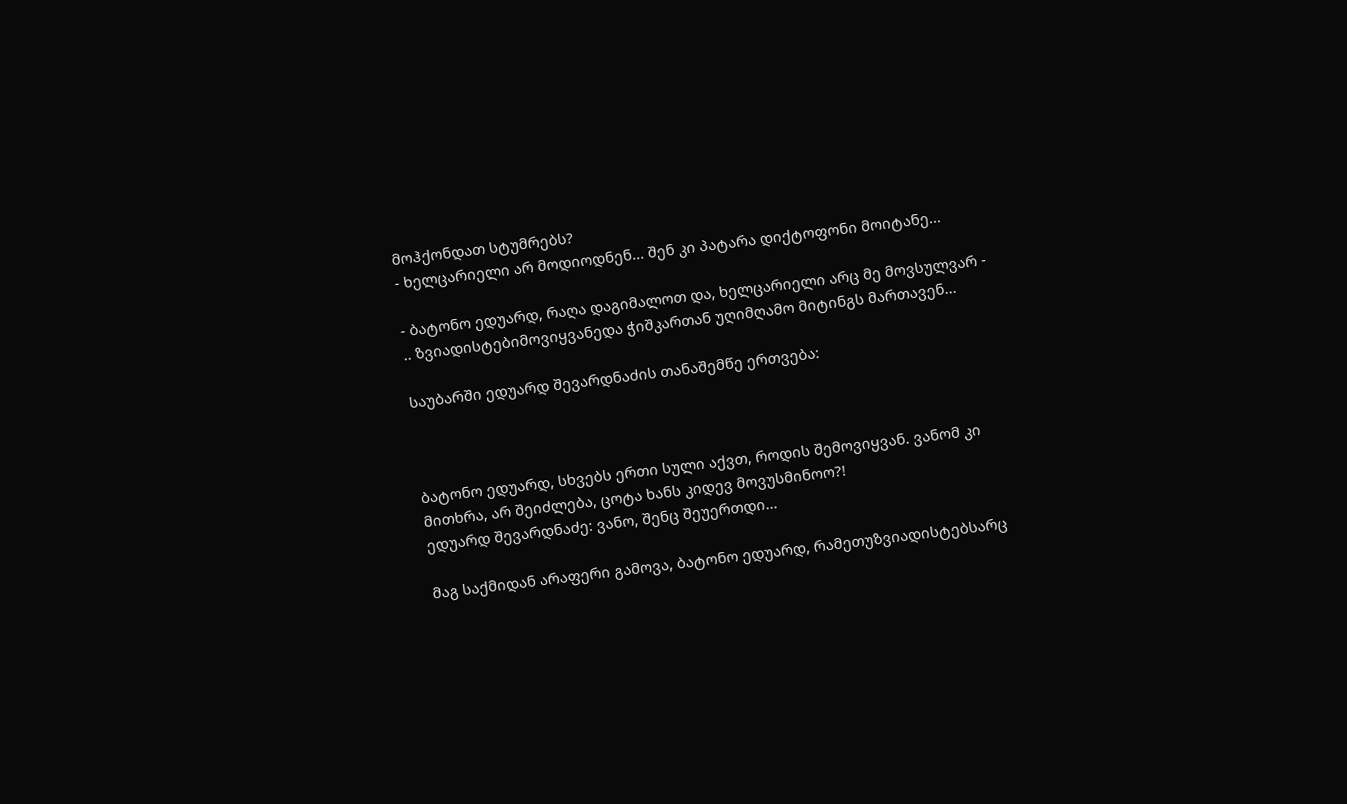მოჰქონდათ სტუმრებს?
- ხელცარიელი არ მოდიოდნენ... შენ კი პატარა დიქტოფონი მოიტანე...

- ბატონო ედუარდ, რაღა დაგიმალოთ და, ხელცარიელი არც მე მოვსულვარ - .. ზვიადისტებიმოვიყვანედა ჭიშკართან უღიმღამო მიტინგს მართავენ...

საუბარში ედუარდ შევარდნაძის თანაშემწე ერთვება:



ბატონო ედუარდ, სხვებს ერთი სული აქვთ, როდის შემოვიყვან. ვანომ კი მითხრა, არ შეიძლება, ცოტა ხანს კიდევ მოვუსმინოო?!
ედუარდ შევარდნაძე: ვანო, შენც შეუერთდი...

მაგ საქმიდან არაფერი გამოვა, ბატონო ედუარდ, რამეთუზვიადისტებსარც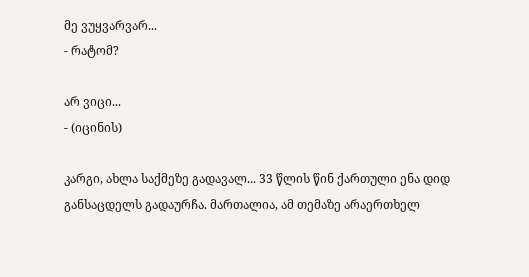მე ვუყვარვარ...
- რატომ?

არ ვიცი...
- (იცინის)

კარგი, ახლა საქმეზე გადავალ... 33 წლის წინ ქართული ენა დიდ განსაცდელს გადაურჩა. მართალია, ამ თემაზე არაერთხელ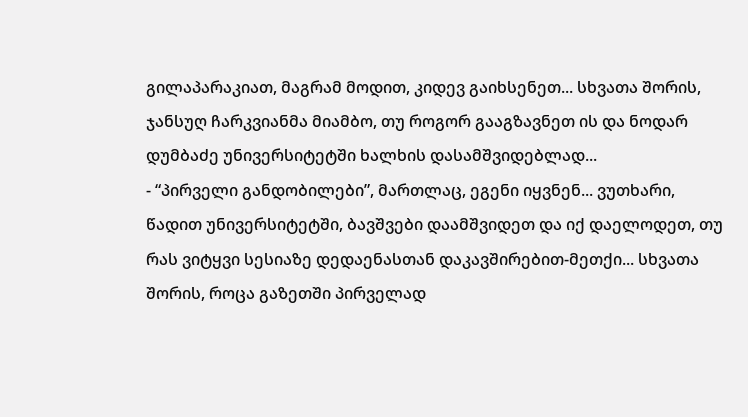გილაპარაკიათ, მაგრამ მოდით, კიდევ გაიხსენეთ... სხვათა შორის, ჯანსუღ ჩარკვიანმა მიამბო, თუ როგორ გააგზავნეთ ის და ნოდარ დუმბაძე უნივერსიტეტში ხალხის დასამშვიდებლად...
- “პირველი განდობილები”, მართლაც, ეგენი იყვნენ... ვუთხარი, წადით უნივერსიტეტში, ბავშვები დაამშვიდეთ და იქ დაელოდეთ, თუ რას ვიტყვი სესიაზე დედაენასთან დაკავშირებით-მეთქი... სხვათა შორის, როცა გაზეთში პირველად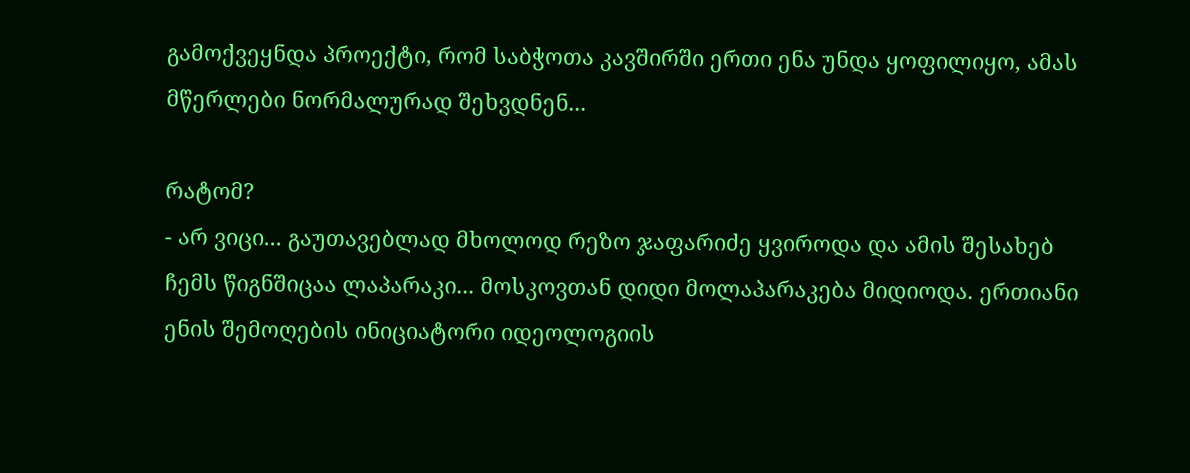გამოქვეყნდა პროექტი, რომ საბჭოთა კავშირში ერთი ენა უნდა ყოფილიყო, ამას მწერლები ნორმალურად შეხვდნენ...

რატომ?
- არ ვიცი... გაუთავებლად მხოლოდ რეზო ჯაფარიძე ყვიროდა და ამის შესახებ ჩემს წიგნშიცაა ლაპარაკი... მოსკოვთან დიდი მოლაპარაკება მიდიოდა. ერთიანი ენის შემოღების ინიციატორი იდეოლოგიის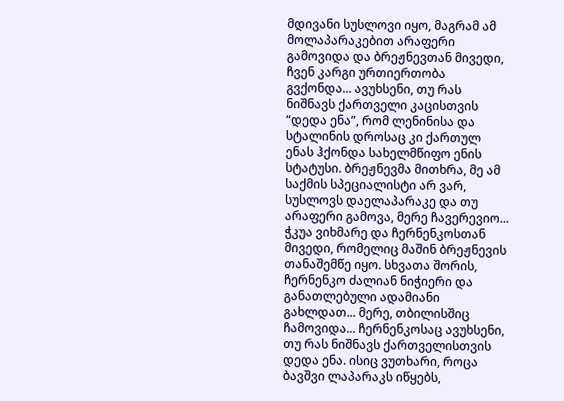მდივანი სუსლოვი იყო, მაგრამ ამ მოლაპარაკებით არაფერი გამოვიდა და ბრეჟნევთან მივედი, ჩვენ კარგი ურთიერთობა გვქონდა... ავუხსენი, თუ რას ნიშნავს ქართველი კაცისთვის “დედა ენა”, რომ ლენინისა და სტალინის დროსაც კი ქართულ ენას ჰქონდა სახელმწიფო ენის სტატუსი. ბრეჟნევმა მითხრა, მე ამ საქმის სპეციალისტი არ ვარ, სუსლოვს დაელაპარაკე და თუ არაფერი გამოვა, მერე ჩავერევიო... ჭკუა ვიხმარე და ჩერნენკოსთან მივედი, რომელიც მაშინ ბრეჟნევის თანაშემწე იყო. სხვათა შორის, ჩერნენკო ძალიან ნიჭიერი და განათლებული ადამიანი გახლდათ... მერე, თბილისშიც ჩამოვიდა... ჩერნენკოსაც ავუხსენი, თუ რას ნიშნავს ქართველისთვის დედა ენა. ისიც ვუთხარი, როცა ბავშვი ლაპარაკს იწყებს,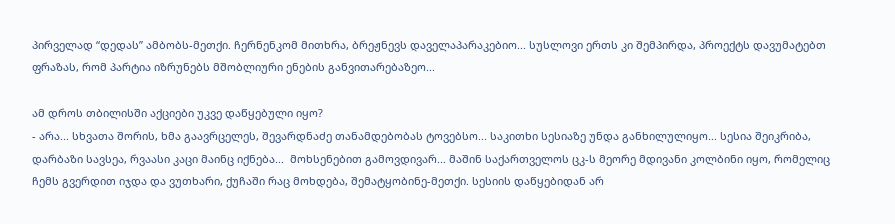პირველად “დედას” ამბობს-მეთქი. ჩერნენკომ მითხრა, ბრეჟნევს დაველაპარაკებიო... სუსლოვი ერთს კი შემპირდა, პროექტს დავუმატებთ ფრაზას, რომ პარტია იზრუნებს მშობლიური ენების განვითარებაზეო...

ამ დროს თბილისში აქციები უკვე დაწყებული იყო?
- არა... სხვათა შორის, ხმა გაავრცელეს, შევარდნაძე თანამდებობას ტოვებსო... საკითხი სესიაზე უნდა განხილულიყო... სესია შეიკრიბა, დარბაზი სავსეა, რვაასი კაცი მაინც იქნება...  მოხსენებით გამოვდივარ... მაშინ საქართველოს ცკ-ს მეორე მდივანი კოლბინი იყო, რომელიც ჩემს გვერდით იჯდა და ვუთხარი, ქუჩაში რაც მოხდება, შემატყობინე-მეთქი. სესიის დაწყებიდან არ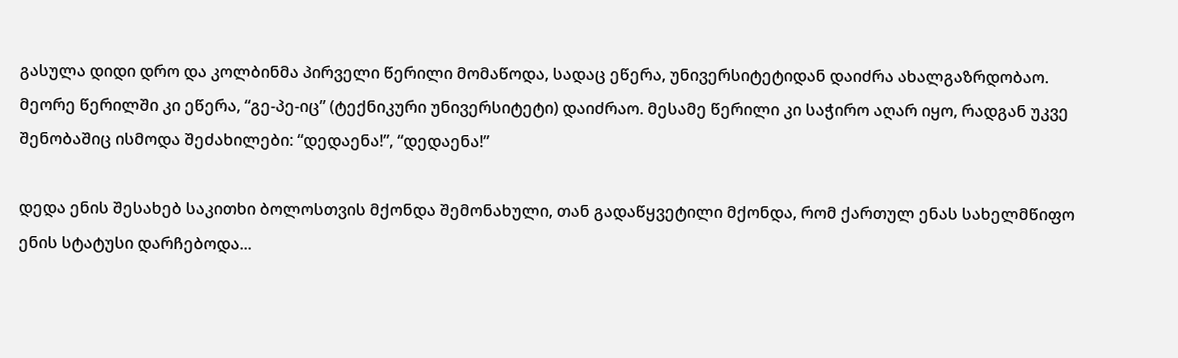გასულა დიდი დრო და კოლბინმა პირველი წერილი მომაწოდა, სადაც ეწერა, უნივერსიტეტიდან დაიძრა ახალგაზრდობაო. მეორე წერილში კი ეწერა, “გე-პე-იც” (ტექნიკური უნივერსიტეტი) დაიძრაო. მესამე წერილი კი საჭირო აღარ იყო, რადგან უკვე შენობაშიც ისმოდა შეძახილები: “დედაენა!”, “დედაენა!”

დედა ენის შესახებ საკითხი ბოლოსთვის მქონდა შემონახული, თან გადაწყვეტილი მქონდა, რომ ქართულ ენას სახელმწიფო ენის სტატუსი დარჩებოდა...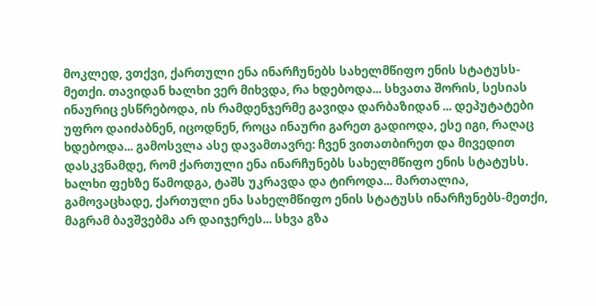მოკლედ, ვთქვი, ქართული ენა ინარჩუნებს სახელმწიფო ენის სტატუსს-მეთქი. თავიდან ხალხი ვერ მიხვდა, რა ხდებოდა... სხვათა შორის, სესიას ინაურიც ესწრებოდა, ის რამდენჯერმე გავიდა დარბაზიდან ... დეპუტატები უფრო დაიძაბნენ, იცოდნენ, როცა ინაური გარეთ გადიოდა, ესე იგი, რაღაც ხდებოდა... გამოსვლა ასე დავამთავრე: ჩვენ ვითათბირეთ და მივედით დასკვნამდე, რომ ქართული ენა ინარჩუნებს სახელმწიფო ენის სტატუსს. ხალხი ფეხზე წამოდგა, ტაშს უკრავდა და ტიროდა... მართალია, გამოვაცხადე, ქართული ენა სახელმწიფო ენის სტატუსს ინარჩუნებს-მეთქი, მაგრამ ბავშვებმა არ დაიჯერეს... სხვა გზა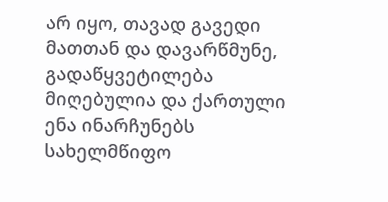არ იყო, თავად გავედი მათთან და დავარწმუნე, გადაწყვეტილება მიღებულია და ქართული ენა ინარჩუნებს სახელმწიფო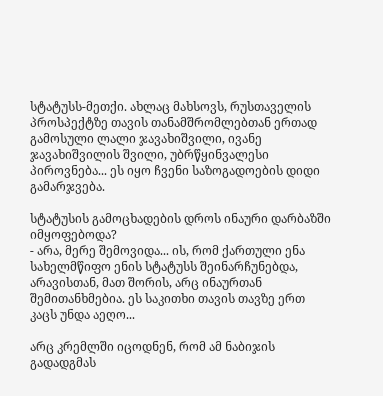სტატუსს-მეთქი. ახლაც მახსოვს, რუსთაველის პროსპექტზე თავის თანამშრომლებთან ერთად გამოსული ლალი ჯავახიშვილი, ივანე ჯავახიშვილის შვილი, უბრწყინვალესი პიროვნება... ეს იყო ჩვენი საზოგადოების დიდი გამარჯვება.

სტატუსის გამოცხადების დროს ინაური დარბაზში იმყოფებოდა?
- არა, მერე შემოვიდა... ის, რომ ქართული ენა სახელმწიფო ენის სტატუსს შეინარჩუნებდა, არავისთან, მათ შორის, არც ინაურთან შემითანხმებია. ეს საკითხი თავის თავზე ერთ კაცს უნდა აეღო...

არც კრემლში იცოდნენ, რომ ამ ნაბიჯის გადადგმას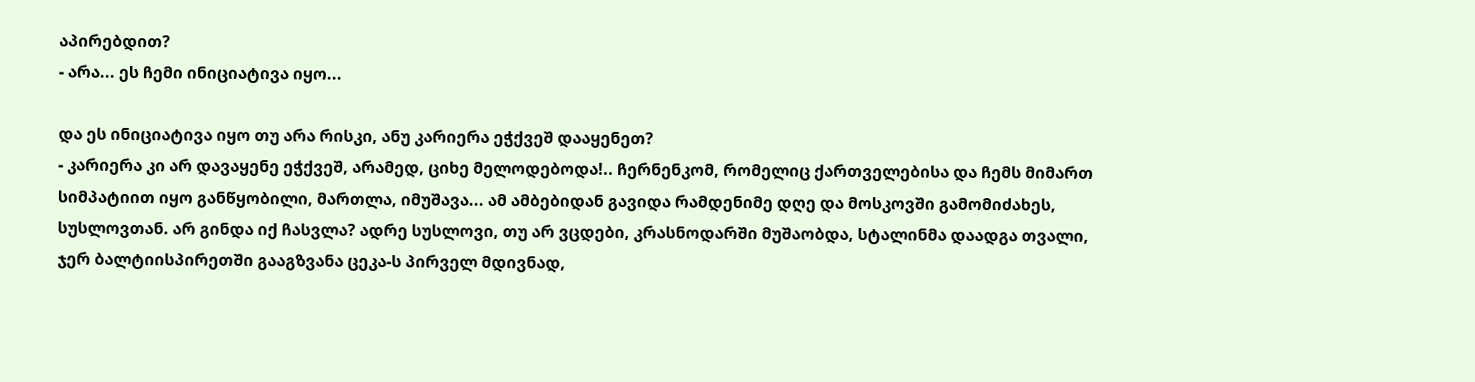აპირებდით?
- არა... ეს ჩემი ინიციატივა იყო...

და ეს ინიციატივა იყო თუ არა რისკი, ანუ კარიერა ეჭქვეშ დააყენეთ?
- კარიერა კი არ დავაყენე ეჭქვეშ, არამედ, ციხე მელოდებოდა!.. ჩერნენკომ, რომელიც ქართველებისა და ჩემს მიმართ სიმპატიით იყო განწყობილი, მართლა, იმუშავა... ამ ამბებიდან გავიდა რამდენიმე დღე და მოსკოვში გამომიძახეს, სუსლოვთან. არ გინდა იქ ჩასვლა? ადრე სუსლოვი, თუ არ ვცდები, კრასნოდარში მუშაობდა, სტალინმა დაადგა თვალი, ჯერ ბალტიისპირეთში გააგზვანა ცეკა-ს პირველ მდივნად,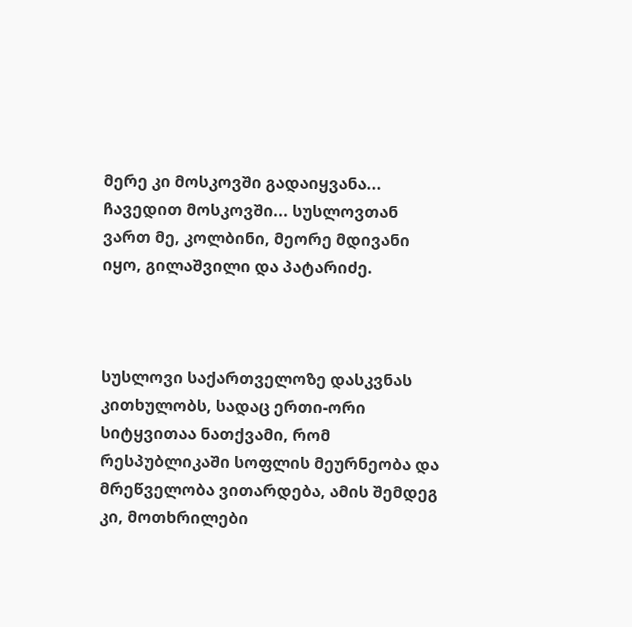მერე კი მოსკოვში გადაიყვანა... ჩავედით მოსკოვში... სუსლოვთან ვართ მე, კოლბინი, მეორე მდივანი იყო, გილაშვილი და პატარიძე.



სუსლოვი საქართველოზე დასკვნას კითხულობს, სადაც ერთი-ორი სიტყვითაა ნათქვამი, რომ რესპუბლიკაში სოფლის მეურნეობა და მრეწველობა ვითარდება, ამის შემდეგ კი, მოთხრილები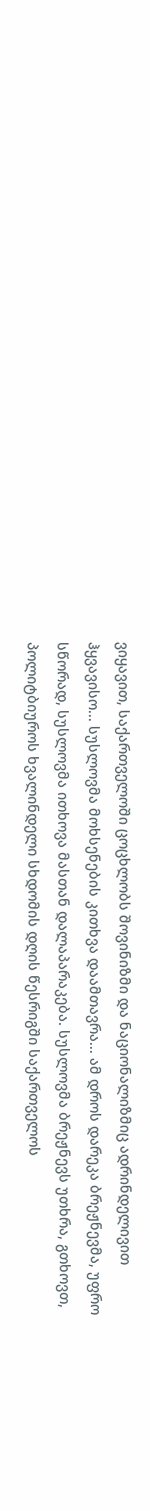ვიყავით, საქართველოში ცოცხლობს შოვინიზმი და ნაციონალიზმიც ადრინდელივით ჰყვავისო... სუსლოვმა მოხსენების კითხვა დაამთავრა... ამ დროს დარეკა ბრეჟნევმა, უფრო სწორად, სუსლოვმა ითხოვა მასთან დალაპარაკება. სუსლოვმა ბრეჟნევს უთხრა, გთხოვთ, პოლიტბიუროს ხვალინდელი სხდომის დღის წესრიგში საქართველოს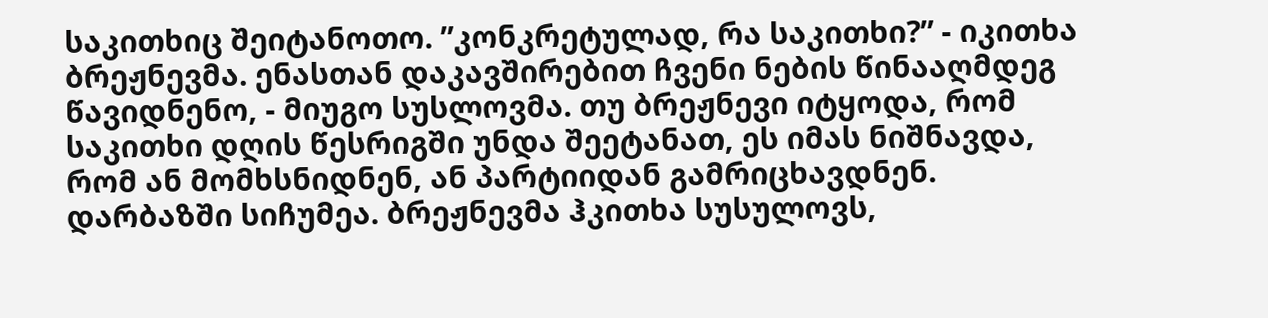საკითხიც შეიტანოთო. ”კონკრეტულად, რა საკითხი?” - იკითხა ბრეჟნევმა. ენასთან დაკავშირებით ჩვენი ნების წინააღმდეგ წავიდნენო, - მიუგო სუსლოვმა. თუ ბრეჟნევი იტყოდა, რომ საკითხი დღის წესრიგში უნდა შეეტანათ, ეს იმას ნიშნავდა, რომ ან მომხსნიდნენ, ან პარტიიდან გამრიცხავდნენ. დარბაზში სიჩუმეა. ბრეჟნევმა ჰკითხა სუსულოვს,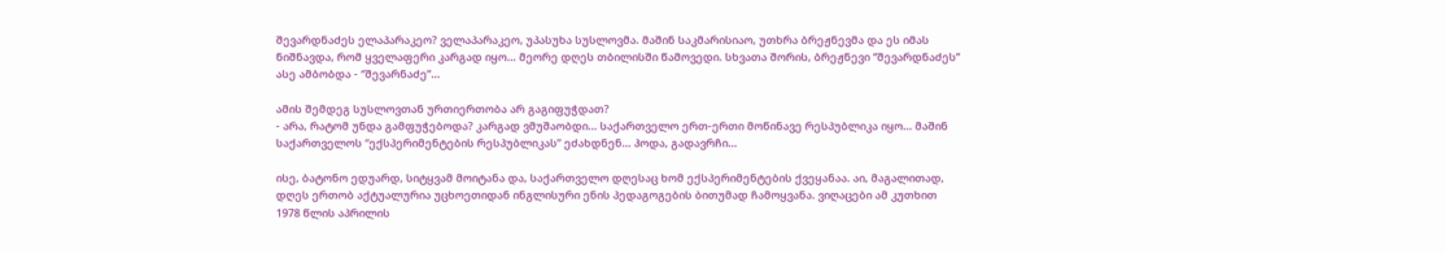შევარდნაძეს ელაპარაკეო? ველაპარაკეო, უპასუხა სუსლოვმა. მაშინ საკმარისიაო, უთხრა ბრეჟნევმა და ეს იმას ნიშნავდა, რომ ყველაფერი კარგად იყო... მეორე დღეს თბილისში წამოვედი. სხვათა შორის, ბრეჟნევი “შევარდნაძეს” ასე ამბობდა - “შევარნაძე”...

ამის შემდეგ სუსლოვთან ურთიერთობა არ გაგიფუჭდათ?
- არა, რატომ უნდა გამფუჭებოდა? კარგად ვმუშაობდი... საქართველო ერთ-ერთი მოწინავე რესპუბლიკა იყო... მაშინ საქართველოს “ექსპერიმენტების რესპუბლიკას” ეძახდნენ... ჰოდა, გადავრჩი...

ისე, ბატონო ედუარდ, სიტყვამ მოიტანა და, საქართველო დღესაც ხომ ექსპერიმენტების ქვეყანაა. აი, მაგალითად, დღეს ერთობ აქტუალურია უცხოეთიდან ინგლისური ენის პედაგოგების ბითუმად ჩამოყვანა. ვიღაცები ამ კუთხით 1978 წლის აპრილის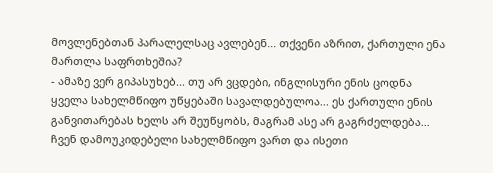მოვლენებთან პარალელსაც ავლებენ... თქვენი აზრით, ქართული ენა მართლა საფრთხეშია?
- ამაზე ვერ გიპასუხებ... თუ არ ვცდები, ინგლისური ენის ცოდნა ყველა სახელმწიფო უწყებაში სავალდებულოა... ეს ქართული ენის განვითარებას ხელს არ შეუწყობს, მაგრამ ასე არ გაგრძელდება... ჩვენ დამოუკიდებელი სახელმწიფო ვართ და ისეთი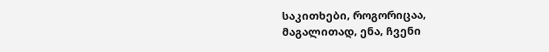საკითხები, როგორიცაა, მაგალითად, ენა, ჩვენი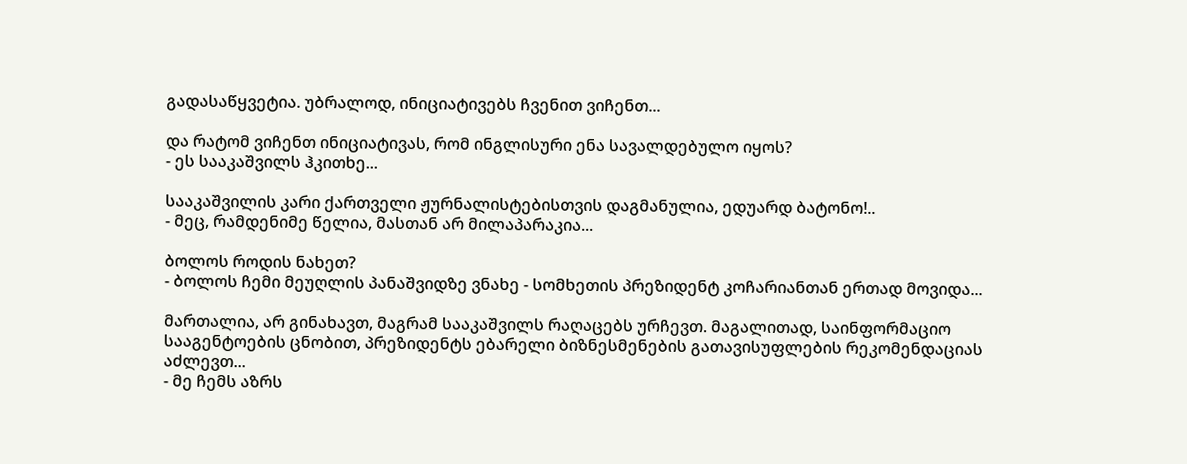გადასაწყვეტია. უბრალოდ, ინიციატივებს ჩვენით ვიჩენთ...

და რატომ ვიჩენთ ინიციატივას, რომ ინგლისური ენა სავალდებულო იყოს?
- ეს სააკაშვილს ჰკითხე...

სააკაშვილის კარი ქართველი ჟურნალისტებისთვის დაგმანულია, ედუარდ ბატონო!..
- მეც, რამდენიმე წელია, მასთან არ მილაპარაკია...

ბოლოს როდის ნახეთ?
- ბოლოს ჩემი მეუღლის პანაშვიდზე ვნახე - სომხეთის პრეზიდენტ კოჩარიანთან ერთად მოვიდა...

მართალია, არ გინახავთ, მაგრამ სააკაშვილს რაღაცებს ურჩევთ. მაგალითად, საინფორმაციო სააგენტოების ცნობით, პრეზიდენტს ებარელი ბიზნესმენების გათავისუფლების რეკომენდაციას აძლევთ...
- მე ჩემს აზრს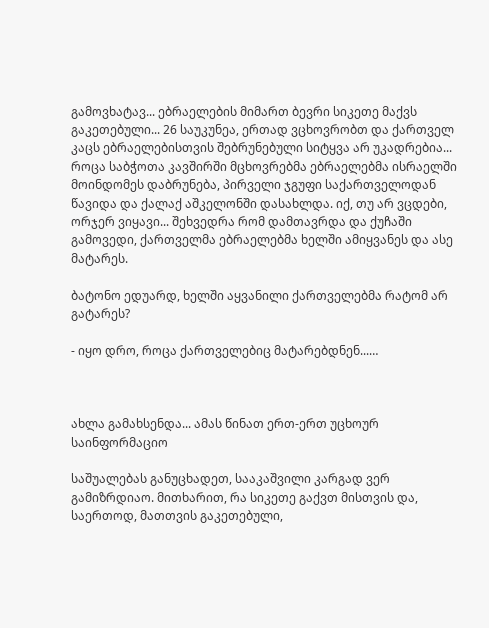გამოვხატავ... ებრაელების მიმართ ბევრი სიკეთე მაქვს გაკეთებული... 26 საუკუნეა, ერთად ვცხოვრობთ და ქართველ კაცს ებრაელებისთვის შებრუნებული სიტყვა არ უკადრებია... როცა საბჭოთა კავშირში მცხოვრებმა ებრაელებმა ისრაელში მოინდომეს დაბრუნება, პირველი ჯგუფი საქართველოდან წავიდა და ქალაქ აშკელონში დასახლდა. იქ, თუ არ ვცდები, ორჯერ ვიყავი... შეხვედრა რომ დამთავრდა და ქუჩაში გამოვედი, ქართველმა ებრაელებმა ხელში ამიყვანეს და ასე მატარეს.

ბატონო ედუარდ, ხელში აყვანილი ქართველებმა რატომ არ გატარეს?

- იყო დრო, როცა ქართველებიც მატარებდნენ...…



ახლა გამახსენდა... ამას წინათ ერთ-ერთ უცხოურ საინფორმაციო

საშუალებას განუცხადეთ, სააკაშვილი კარგად ვერ გამიზრდიაო. მითხარით, რა სიკეთე გაქვთ მისთვის და, საერთოდ, მათთვის გაკეთებული,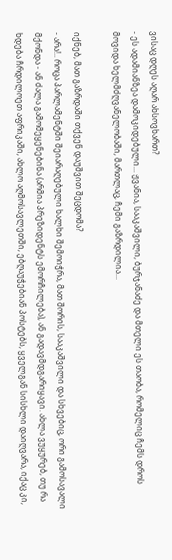ვისაც დღეს აღარ ახსოვხართ?
- ეს ადამიანზეა დამოკიდებული... ჟვანია, სააკაშვილი, ბურჯანაძე და მთელი ეს თაობა, რომელიც ჩემს დროს მოვიდა ხელმძღვანელობაში, მართლაც, ჩემი გაზრდილია...

იქნებ, მათ გაზრდაში თქვენ დაუშვით შეცდომა?
- არა!.. როცა პარლამენტში შეიარაღებული ხალხი შემოიჭრა, მათ შორის, სააკაშვილი და სხვებიც, ორი გამოსავალი მქონდა - ან ძალა გამომეყენებინა (არმია პრეზიდენტს ემორჩილება), ან გადავმდგარიყავი. ახლა ვუყურებ, თუ რა ხდება ჩრდილოეთ აფრიკაში, ახლო აღმოსავლეთში, ებღაუჭებიან პოსტებს, ყველგან სისხლი დაიღვარა, იქაც კი,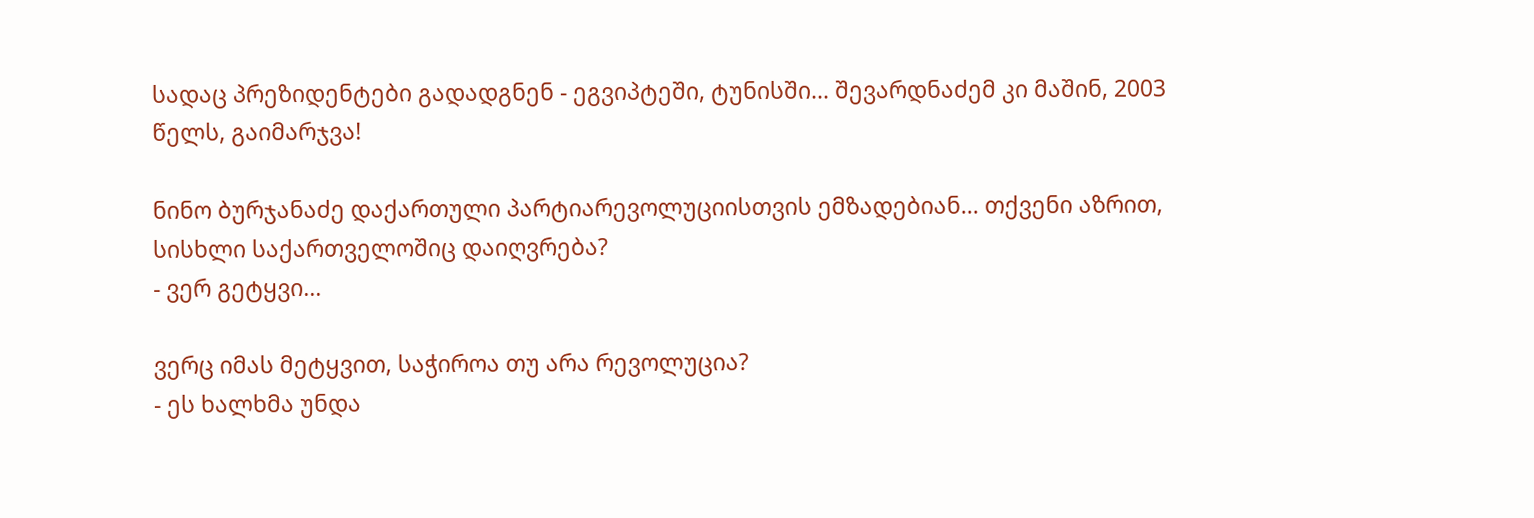სადაც პრეზიდენტები გადადგნენ - ეგვიპტეში, ტუნისში... შევარდნაძემ კი მაშინ, 2003 წელს, გაიმარჯვა!

ნინო ბურჯანაძე დაქართული პარტიარევოლუციისთვის ემზადებიან... თქვენი აზრით, სისხლი საქართველოშიც დაიღვრება?
- ვერ გეტყვი...

ვერც იმას მეტყვით, საჭიროა თუ არა რევოლუცია?
- ეს ხალხმა უნდა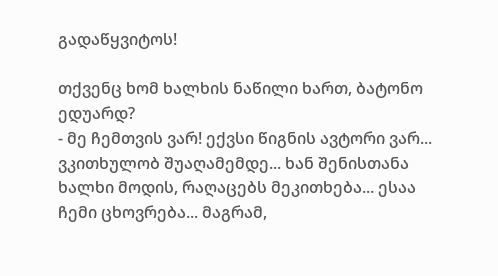გადაწყვიტოს!

თქვენც ხომ ხალხის ნაწილი ხართ, ბატონო ედუარდ?
- მე ჩემთვის ვარ! ექვსი წიგნის ავტორი ვარ... ვკითხულობ შუაღამემდე... ხან შენისთანა ხალხი მოდის, რაღაცებს მეკითხება... ესაა ჩემი ცხოვრება... მაგრამ,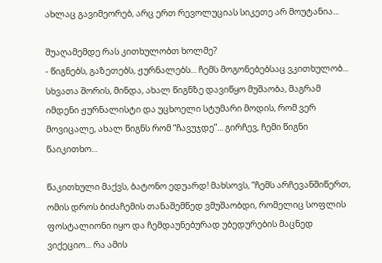ახლაც გავიმეორებ, არც ერთ რევოლუციას სიკეთე არ მოუტანია...

შუაღამემდე რას კითხულობთ ხოლმე?
- წიგნებს, გაზეთებს, ჟურნალებს... ჩემს მოგონებებსაც ვკითხულობ... სხვათა შორის, მინდა, ახალ წიგნზე დავიწყო მუშაობა, მაგრამ იმდენი ჟურნალისტი და უცხოელი სტუმარი მოდის, რომ ვერ მოვიცალე, ახალ წიგნს რომ “ჩავუჯდე”... გირჩევ, ჩემი წიგნი წაიკითხო...

წაკითხული მაქვს, ბატონო ედუარდ! მახსოვს, “ჩემს არჩევანშიწერთ, ომის დროს ბიძაჩემის თანაშემწედ ვმუშაობდი, რომელიც სოფლის ფოსტალიონი იყო და ჩემდაუნებურად უბედურების მაცნედ ვიქეციო... რა ამის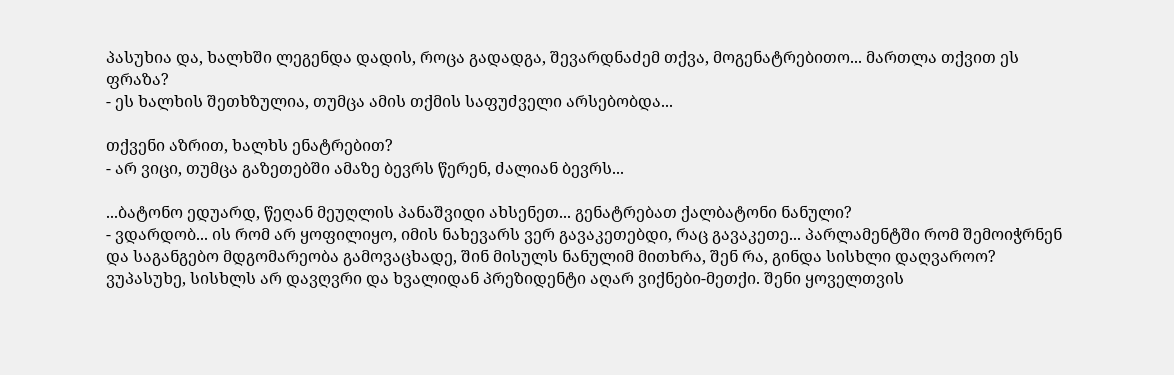პასუხია და, ხალხში ლეგენდა დადის, როცა გადადგა, შევარდნაძემ თქვა, მოგენატრებითო... მართლა თქვით ეს ფრაზა?
- ეს ხალხის შეთხზულია, თუმცა ამის თქმის საფუძველი არსებობდა...

თქვენი აზრით, ხალხს ენატრებით?
- არ ვიცი, თუმცა გაზეთებში ამაზე ბევრს წერენ, ძალიან ბევრს...

...ბატონო ედუარდ, წეღან მეუღლის პანაშვიდი ახსენეთ... გენატრებათ ქალბატონი ნანული?
- ვდარდობ... ის რომ არ ყოფილიყო, იმის ნახევარს ვერ გავაკეთებდი, რაც გავაკეთე... პარლამენტში რომ შემოიჭრნენ და საგანგებო მდგომარეობა გამოვაცხადე, შინ მისულს ნანულიმ მითხრა, შენ რა, გინდა სისხლი დაღვაროო? ვუპასუხე, სისხლს არ დავღვრი და ხვალიდან პრეზიდენტი აღარ ვიქნები-მეთქი. შენი ყოველთვის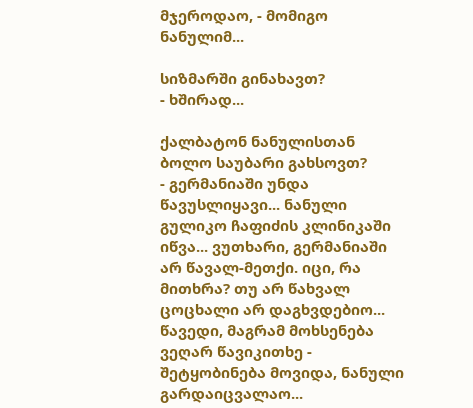მჯეროდაო, - მომიგო ნანულიმ...

სიზმარში გინახავთ?
- ხშირად...

ქალბატონ ნანულისთან ბოლო საუბარი გახსოვთ?
- გერმანიაში უნდა წავუსლიყავი... ნანული გულიკო ჩაფიძის კლინიკაში იწვა... ვუთხარი, გერმანიაში არ წავალ-მეთქი. იცი, რა მითხრა? თუ არ წახვალ ცოცხალი არ დაგხვდებიო... წავედი, მაგრამ მოხსენება ვეღარ წავიკითხე - შეტყობინება მოვიდა, ნანული გარდაიცვალაო...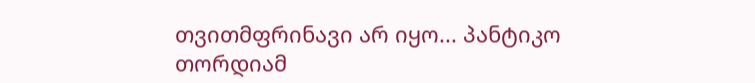თვითმფრინავი არ იყო... პანტიკო თორდიამ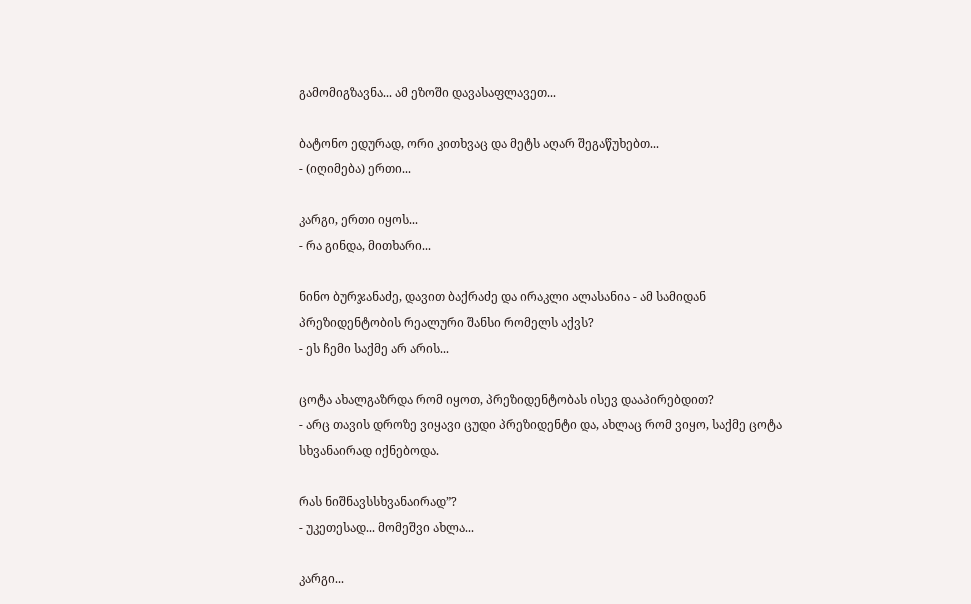გამომიგზავნა... ამ ეზოში დავასაფლავეთ...

ბატონო ედურად, ორი კითხვაც და მეტს აღარ შეგაწუხებთ...
- (იღიმება) ერთი...

კარგი, ერთი იყოს...
- რა გინდა, მითხარი...

ნინო ბურჯანაძე, დავით ბაქრაძე და ირაკლი ალასანია - ამ სამიდან პრეზიდენტობის რეალური შანსი რომელს აქვს?
- ეს ჩემი საქმე არ არის...

ცოტა ახალგაზრდა რომ იყოთ, პრეზიდენტობას ისევ დააპირებდით?
- არც თავის დროზე ვიყავი ცუდი პრეზიდენტი და, ახლაც რომ ვიყო, საქმე ცოტა სხვანაირად იქნებოდა.

რას ნიშნავსსხვანაირად”?
- უკეთესად... მომეშვი ახლა...

კარგი...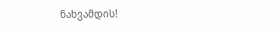ნახვამდის!